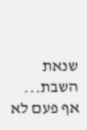שנאת השבת...
אף פעם לא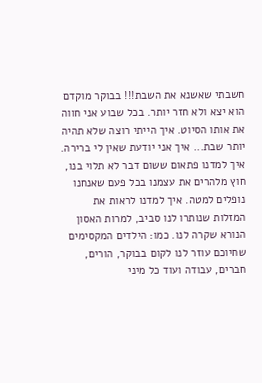חשבתי שאשנא את השבת!!! בבוקר מוקדם הוא יצא ולא חזר יותר. בכל שבוע אני חווה את אותו הסיוט. איך הייתי רוצה שלא תהיה יותר שבת... איך אני יודעת שאין לי ברירה. איך למדנו פתאום ששום דבר לא תלוי בנו, חוץ מלהרים את עצמנו בכל פעם שאנחנו נופלים למטה. איך למדנו לראות את המזלות שנותרו לנו סביב, למרות האסון הנורא שקרה לנו. כמו: הילדים המקסימים שחיוכם עוזר לנו לקום בבוקר, הורים, חברים, עבודה ועוד כל מיני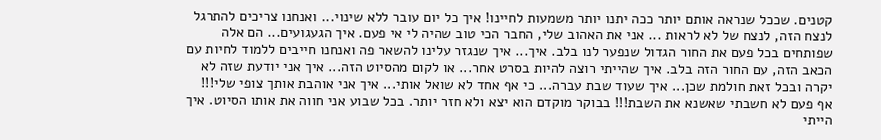קטנים. שככל שנראה אותם יותר ככה יתנו יותר משמעות לחיינו! איך כל יום עובר ללא שינוי... ואנחנו צריכים להתרגל לנצח הזה, לנצח של לא לראות ... אני את האהוב שלי, החבר הכי טוב שהיה לי אי פעם. איך הגעגועים... הם אלה שפותחים בכל פעם את החור הגדול שנפער לנו בלב. איך... איך שנגזר עלינו להשאר פה ואנחנו חייבים ללמוד לחיות עם הכאב הזה, עם החור הזה בלב. איך שהייתי רוצה להיות בסרט אחר... או לקום מהסיוט הזה... איך אני יודעת שזה לא יקרה ובכל זאת חולמת שכן... איך שעוד שבת עברה... כי אף אחד לא שואל אותי... איך אני אוהבת אותך צופי שלי!!!
אף פעם לא חשבתי שאשנא את השבת!!! בבוקר מוקדם הוא יצא ולא חזר יותר. בכל שבוע אני חווה את אותו הסיוט. איך הייתי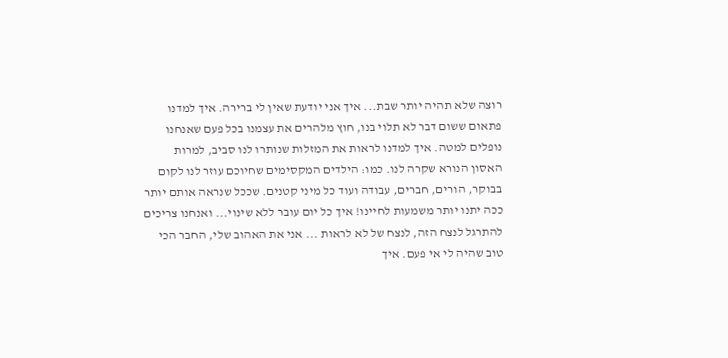רוצה שלא תהיה יותר שבת... איך אני יודעת שאין לי ברירה. איך למדנו פתאום ששום דבר לא תלוי בנו, חוץ מלהרים את עצמנו בכל פעם שאנחנו נופלים למטה. איך למדנו לראות את המזלות שנותרו לנו סביב, למרות האסון הנורא שקרה לנו. כמו: הילדים המקסימים שחיוכם עוזר לנו לקום בבוקר, הורים, חברים, עבודה ועוד כל מיני קטנים. שככל שנראה אותם יותר ככה יתנו יותר משמעות לחיינו! איך כל יום עובר ללא שינוי... ואנחנו צריכים להתרגל לנצח הזה, לנצח של לא לראות ... אני את האהוב שלי, החבר הכי טוב שהיה לי אי פעם. איך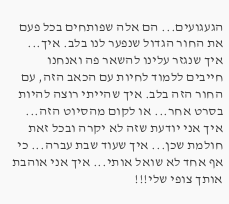הגעגועים... הם אלה שפותחים בכל פעם את החור הגדול שנפער לנו בלב. איך... איך שנגזר עלינו להשאר פה ואנחנו חייבים ללמוד לחיות עם הכאב הזה, עם החור הזה בלב. איך שהייתי רוצה להיות בסרט אחר... או לקום מהסיוט הזה... איך אני יודעת שזה לא יקרה ובכל זאת חולמת שכן... איך שעוד שבת עברה... כי אף אחד לא שואל אותי... איך אני אוהבת אותך צופי שלי!!!